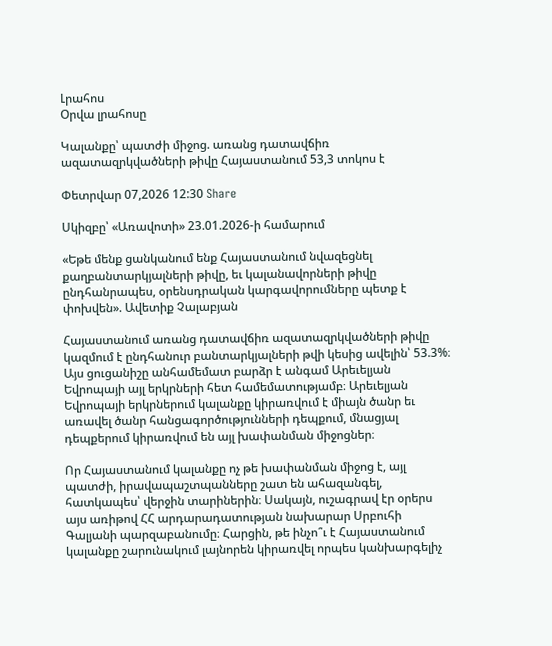Լրահոս
Օրվա լրահոսը

Կալանքը՝ պատժի միջոց. առանց դատավճիռ ազատազրկվածների թիվը Հայաստանում 53,3 տոկոս է

Փետրվար 07,2026 12:30 Share

Սկիզբը՝ «Առավոտի» 23.01.2026-ի համարում

«Եթե մենք ցանկանում ենք Հայաստանում նվազեցնել քաղբանտարկյալների թիվը, եւ կալանավորների թիվը ընդհանրապես, օրենսդրական կարգավորումները պետք է փոխվեն». Ավետիք Չալաբյան

Հայաստանում առանց դատավճիռ ազատազրկվածների թիվը կազմում է ընդհանուր բանտարկյալների թվի կեսից ավելին՝ 53.3%։ Այս ցուցանիշը անհամեմատ բարձր է անգամ Արեւելյան Եվրոպայի այլ երկրների հետ համեմատությամբ։ Արեւելյան Եվրոպայի երկրներում կալանքը կիրառվում է միայն ծանր եւ առավել ծանր հանցագործությունների դեպքում, մնացյալ դեպքերում կիրառվում են այլ խափանման միջոցներ։

Որ Հայաստանում կալանքը ոչ թե խափանման միջոց է, այլ պատժի, իրավապաշտպանները շատ են ահազանգել, հատկապես՝ վերջին տարիներին։ Սակայն, ուշագրավ էր օրերս այս առիթով ՀՀ արդարադատության նախարար Սրբուհի Գալյանի պարզաբանումը։ Հարցին, թե ինչո՞ւ է Հայաստանում կալանքը շարունակում լայնորեն կիրառվել որպես կանխարգելիչ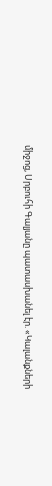միջոց, Սրբուհի Գալյանը պատասխանել էր. «Կալանքների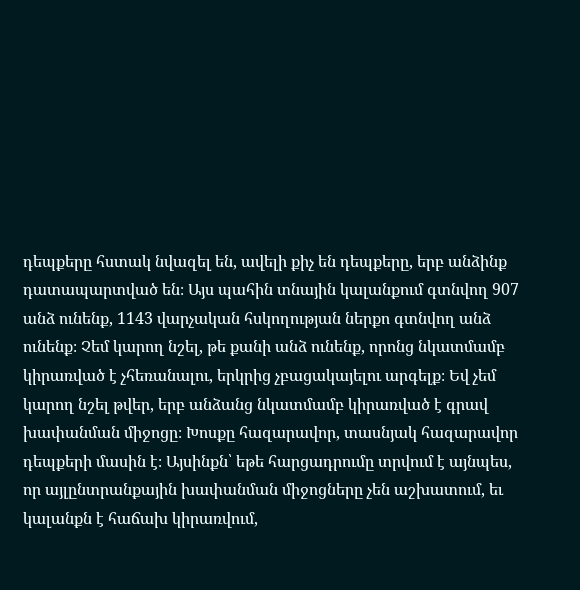դեպքերը հստակ նվազել են, ավելի քիչ են դեպքերը, երբ անձինք դատապարտված են։ Այս պահին տնային կալանքում գտնվող 907 անձ ունենք, 1143 վարչական հսկողության ներքո գտնվող անձ ունենք։ Չեմ կարող նշել, թե քանի անձ ունենք, որոնց նկատմամբ կիրառված է չհեռանալու, երկրից չբացակայելու արգելք։ Եվ չեմ կարող նշել թվեր, երբ անձանց նկատմամբ կիրառված է գրավ խափանման միջոցը։ Խոսքը հազարավոր, տասնյակ հազարավոր դեպքերի մասին է։ Այսինքն՝ եթե հարցադրումը տրվում է այնպես, որ այլընտրանքային խափանման միջոցները չեն աշխատում, եւ կալանքն է հաճախ կիրառվում,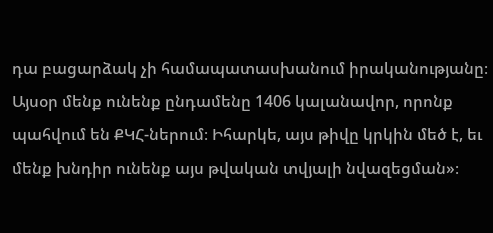դա բացարձակ չի համապատասխանում իրականությանը։ Այսօր մենք ունենք ընդամենը 1406 կալանավոր, որոնք պահվում են ՔԿՀ-ներում։ Իհարկե, այս թիվը կրկին մեծ է, եւ մենք խնդիր ունենք այս թվական տվյալի նվազեցման»։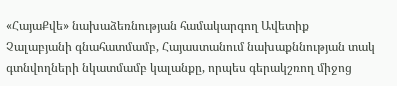«ՀայաՔվե» նախաձեռնության համակարգող Ավետիք Չալաբյանի գնահատմամբ, Հայաստանում նախաքննության տակ գտնվողների նկատմամբ կալանքը, որպես գերակշռող միջոց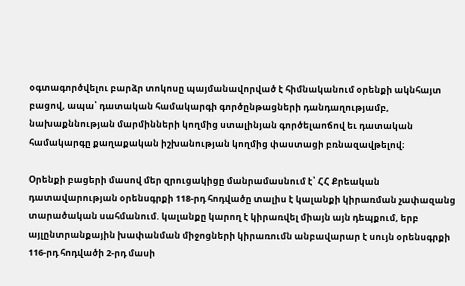օգտագործվելու բարձր տոկոսը պայմանավորված է հիմնականում օրենքի ակնհայտ բացով, ապա՝ դատական համակարգի գործընթացների դանդաղությամբ, նախաքննության մարմինների կողմից ստալինյան գործելաոճով եւ դատական համակարգը քաղաքական իշխանության կողմից փաստացի բռնազավթելով։

Օրենքի բացերի մասով մեր զրուցակիցը մանրամասնում է՝ ՀՀ Քրեական դատավարության օրենսգրքի 118-րդ հոդվածը տալիս է կալանքի կիրառման չափազանց տարածական սահմանում. կալանքը կարող է կիրառվել միայն այն դեպքում, երբ այլընտրանքային խափանման միջոցների կիրառումն անբավարար է սույն օրենսգրքի 116-րդ հոդվածի 2-րդ մասի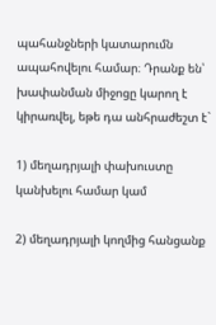պահանջների կատարումն ապահովելու համար։ Դրանք են՝ խափանման միջոցը կարող է կիրառվել, եթե դա անհրաժեշտ է`

1) մեղադրյալի փախուստը կանխելու համար կամ

2) մեղադրյալի կողմից հանցանք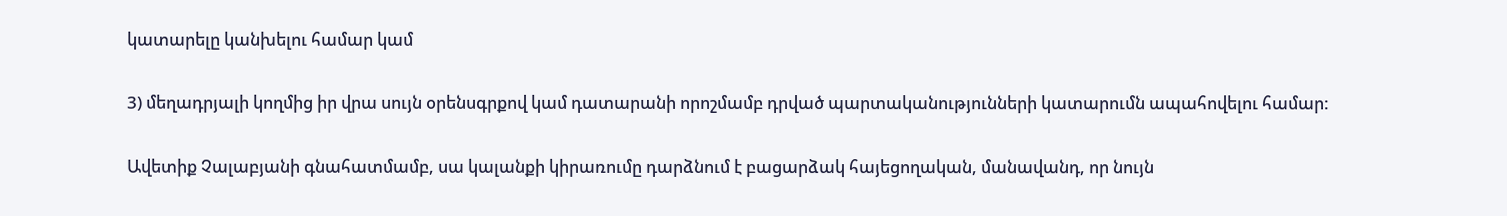կատարելը կանխելու համար կամ

3) մեղադրյալի կողմից իր վրա սույն օրենսգրքով կամ դատարանի որոշմամբ դրված պարտականությունների կատարումն ապահովելու համար:

Ավետիք Չալաբյանի գնահատմամբ, սա կալանքի կիրառումը դարձնում է բացարձակ հայեցողական, մանավանդ, որ նույն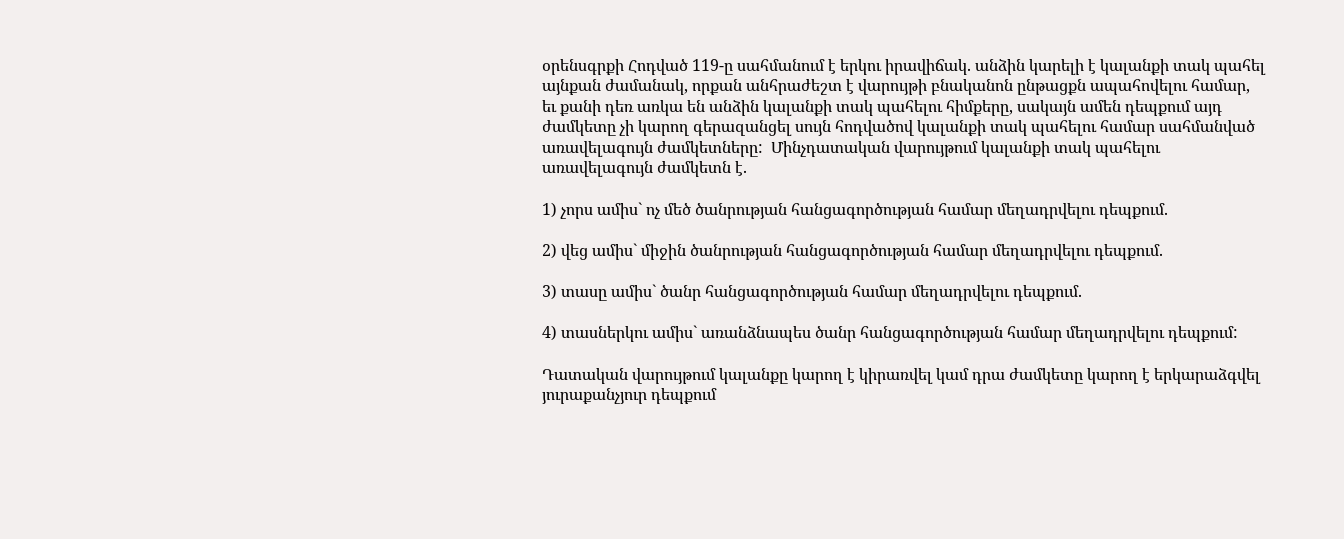օրենսգրքի Հոդված 119-ը սահմանում է երկու իրավիճակ. անձին կարելի է կալանքի տակ պահել այնքան ժամանակ, որքան անհրաժեշտ է վարույթի բնականոն ընթացքն ապահովելու համար, եւ քանի դեռ առկա են անձին կալանքի տակ պահելու հիմքերը, սակայն ամեն դեպքում այդ ժամկետը չի կարող գերազանցել սույն հոդվածով կալանքի տակ պահելու համար սահմանված առավելագույն ժամկետները:  Մինչդատական վարույթում կալանքի տակ պահելու առավելագույն ժամկետն է.

1) չորս ամիս` ոչ մեծ ծանրության հանցագործության համար մեղադրվելու դեպքում.

2) վեց ամիս` միջին ծանրության հանցագործության համար մեղադրվելու դեպքում.

3) տասը ամիս` ծանր հանցագործության համար մեղադրվելու դեպքում.

4) տասներկու ամիս` առանձնապես ծանր հանցագործության համար մեղադրվելու դեպքում:

Դատական վարույթում կալանքը կարող է կիրառվել կամ դրա ժամկետը կարող է երկարաձգվել յուրաքանչյուր դեպքում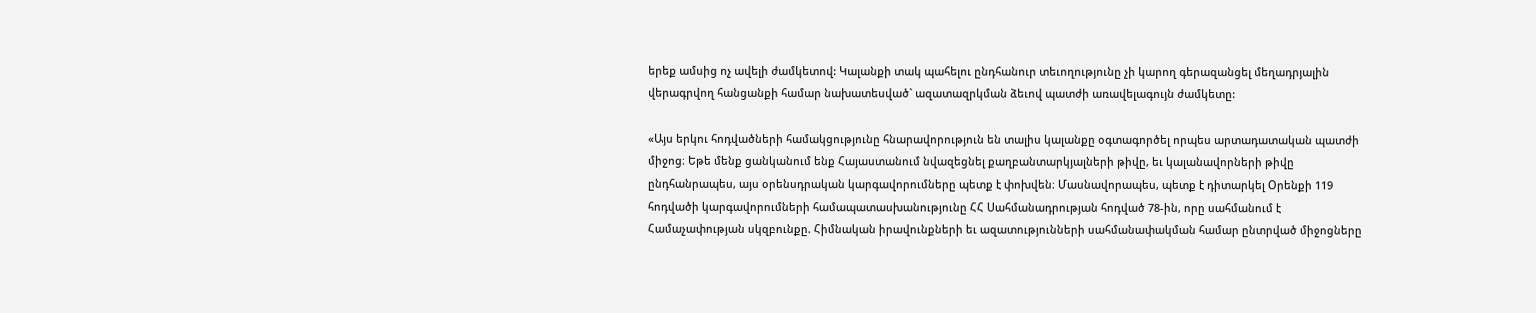երեք ամսից ոչ ավելի ժամկետով: Կալանքի տակ պահելու ընդհանուր տեւողությունը չի կարող գերազանցել մեղադրյալին վերագրվող հանցանքի համար նախատեսված` ազատազրկման ձեւով պատժի առավելագույն ժամկետը:

«Այս երկու հոդվածների համակցությունը հնարավորություն են տալիս կալանքը օգտագործել որպես արտադատական պատժի միջոց։ Եթե մենք ցանկանում ենք Հայաստանում նվազեցնել քաղբանտարկյալների թիվը, եւ կալանավորների թիվը ընդհանրապես, այս օրենսդրական կարգավորումները պետք է փոխվեն։ Մասնավորապես, պետք է դիտարկել Օրենքի 119 հոդվածի կարգավորումների համապատասխանությունը ՀՀ Սահմանադրության հոդված 78-ին, որը սահմանում է Համաչափության սկզբունքը. Հիմնական իրավունքների եւ ազատությունների սահմանափակման համար ընտրված միջոցները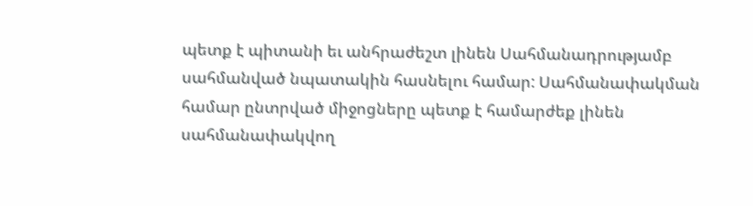պետք է պիտանի եւ անհրաժեշտ լինեն Սահմանադրությամբ սահմանված նպատակին հասնելու համար: Սահմանափակման համար ընտրված միջոցները պետք է համարժեք լինեն սահմանափակվող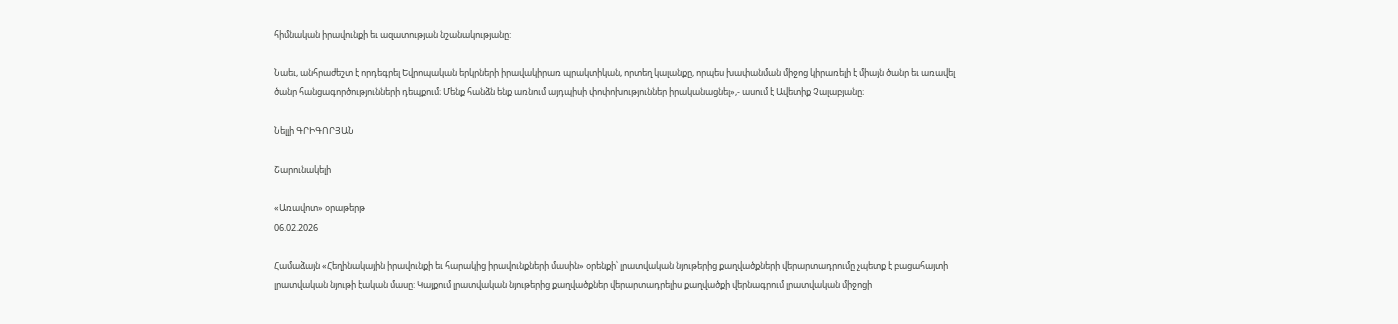հիմնական իրավունքի եւ ազատության նշանակությանը:

Նաեւ, անհրաժեշտ է որդեգրել Եվրոպական երկրների իրավակիրառ պրակտիկան, որտեղ կալանքը, որպես խափանման միջոց կիրառելի է միայն ծանր եւ առավել ծանր հանցագործությունների դեպքում։ Մենք հանձն ենք առնում այդպիսի փոփոխություններ իրականացնել»,- ասում է Ավետիք Չալաբյանը։

Նելլի ԳՐԻԳՈՐՅԱՆ

Շարունակելի

«Առավոտ» օրաթերթ
06.02.2026

Համաձայն «Հեղինակային իրավունքի եւ հարակից իրավունքների մասին» օրենքի՝ լրատվական նյութերից քաղվածքների վերարտադրումը չպետք է բացահայտի լրատվական նյութի էական մասը: Կայքում լրատվական նյութերից քաղվածքներ վերարտադրելիս քաղվածքի վերնագրում լրատվական միջոցի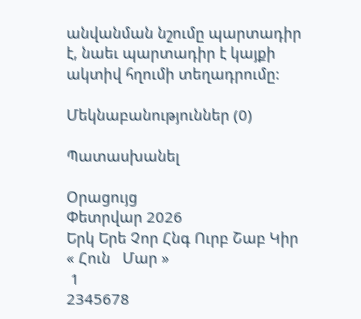անվանման նշումը պարտադիր է, նաեւ պարտադիր է կայքի ակտիվ հղումի տեղադրումը:

Մեկնաբանություններ (0)

Պատասխանել

Օրացույց
Փետրվար 2026
Երկ Երե Չոր Հնգ Ուրբ Շաբ Կիր
« Հուն   Մար »
 1
2345678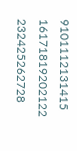9101112131415
16171819202122
232425262728